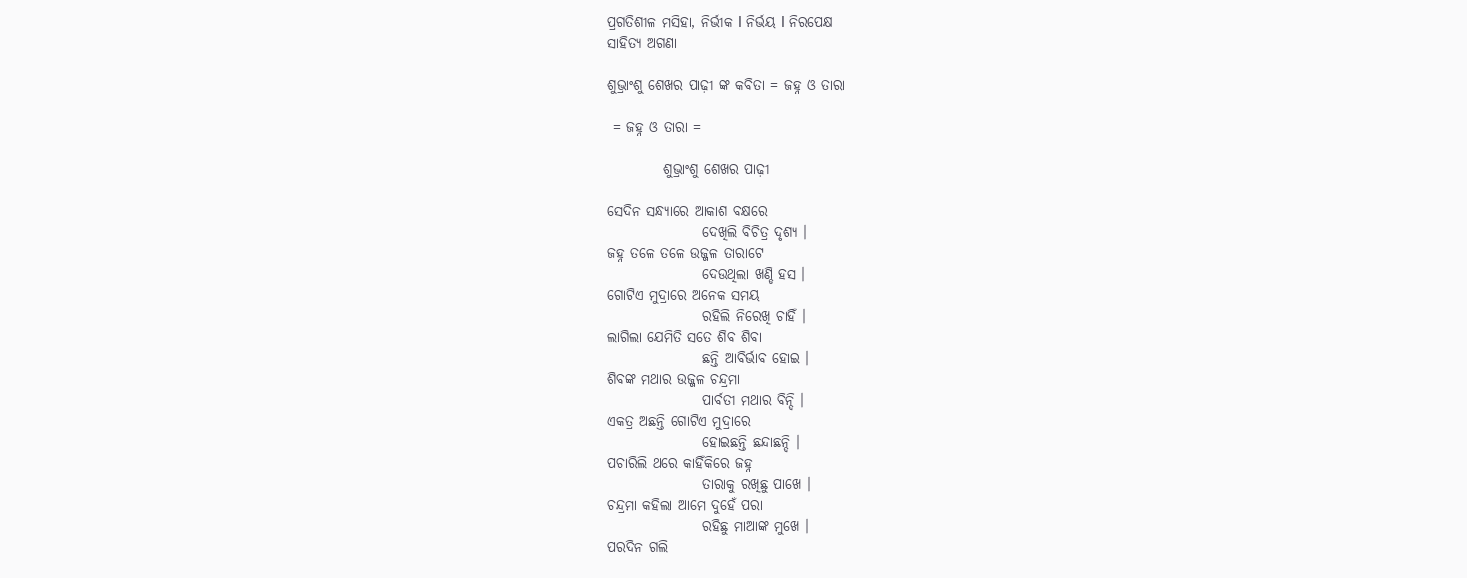ପ୍ରଗତିଶୀଳ ମସିହା, ନିର୍ଭୀକ I ନିର୍ଭୟ I ନିରପେକ୍ଷ
ସାହିତ୍ୟ ଅଗଣା

ଶୁଭ୍ରାଂଶୁ ଶେଖର ପାଢ଼ୀ ଙ୍କ କବିତା = ଜହ୍ନ ଓ ତାରା

 = ଜହ୍ନ ଓ ତାରା =

          ଶୁଭ୍ରାଂଶୁ ଶେଖର ପାଢ଼ୀ

ସେଦିନ ସନ୍ଧ୍ୟାରେ ଆକାଶ ବକ୍ଷରେ
                 ଦେଖିଲି ବିଚିତ୍ର ଦୃଶ୍ୟ ।
ଜହ୍ନ ତଳେ ତଳେ ଉଜ୍ଜଳ ତାରାଟେ
                 ଦେଉଥିଲା ଖଣ୍ଡି ହସ ।
ଗୋଟିଏ ମୁଦ୍ରାରେ ଅନେକ ସମୟ
                 ରହିଲି ନିରେଖି ଚାହିଁ ।
ଲାଗିଲା ଯେମିତି ସତେ ଶିବ ଶିବା
                 ଛନ୍ତି ଆବିର୍ଭାବ ହୋଇ ।
ଶିବଙ୍କ ମଥାର ଉଜ୍ଜଳ ଚନ୍ଦ୍ରମା
                 ପାର୍ବତୀ ମଥାର ବିନ୍ଦି ।
ଏକତ୍ର ଅଛନ୍ତି ଗୋଟିଏ ମୁଦ୍ରାରେ
                 ହୋଇଛନ୍ତି ଛନ୍ଦାଛନ୍ଦି ।
ପଚାରିଲି ଥରେ କାହିଁକିରେ ଜହ୍ନ
                 ତାରାକୁ ରଖିଛୁ ପାଖେ ।
ଚନ୍ଦ୍ରମା କହିଲା ଆମେ ଦୁହେଁ ପରା
                 ରହିଛୁ ମାଆଙ୍କ ମୁଖେ ।
ପରଦିନ ଗଲି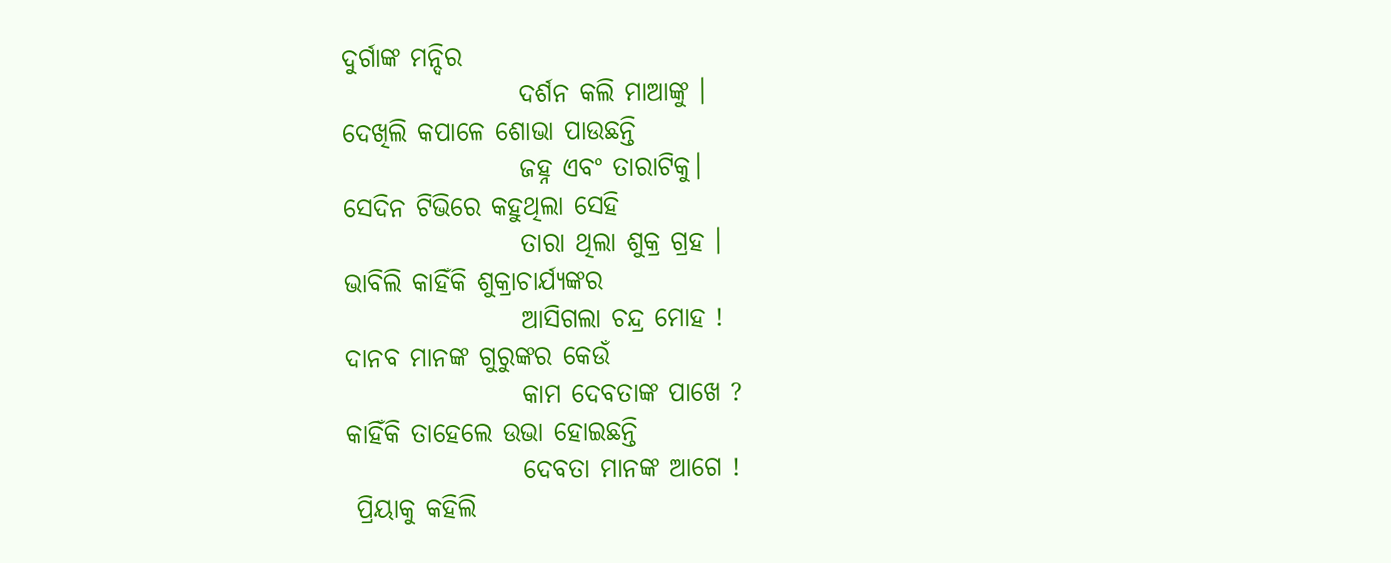ଦୁର୍ଗାଙ୍କ ମନ୍ଦିର
                 ଦର୍ଶନ କଲି ମାଆଙ୍କୁ ।
ଦେଖିଲି କପାଳେ ଶୋଭା ପାଉଛନ୍ତି
                 ଜହ୍ନ ଏବଂ ତାରାଟିକୁ।
ସେଦିନ ଟିଭିରେ କହୁଥିଲା ସେହି
                 ତାରା ଥିଲା ଶୁକ୍ର ଗ୍ରହ ।
ଭାବିଲି କାହିଁକି ଶୁକ୍ରାଚାର୍ଯ୍ୟଙ୍କର
                 ଆସିଗଲା ଚନ୍ଦ୍ର ମୋହ !
ଦାନବ ମାନଙ୍କ ଗୁରୁଙ୍କର କେଉଁ
                 କାମ ଦେବତାଙ୍କ ପାଖେ ?
କାହିଁକି ତାହେଲେ ଉଭା ହୋଇଛନ୍ତି
                 ଦେବତା ମାନଙ୍କ ଆଗେ !
 ପ୍ରିୟାକୁ କହିଲି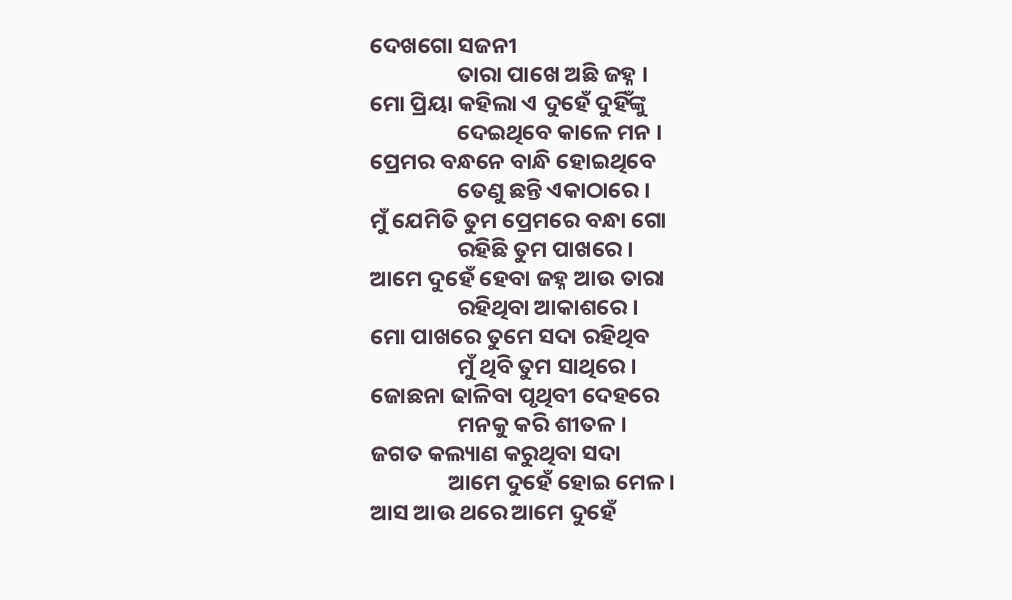ଦେଖଗୋ ସଜନୀ
                 ତାରା ପାଖେ ଅଛି ଜହ୍ନ ।
ମୋ ପ୍ରିୟା କହିଲା ଏ ଦୁହେଁ ଦୁହିଁଙ୍କୁ
                 ଦେଇଥିବେ କାଳେ ମନ ।
ପ୍ରେମର ବନ୍ଧନେ ବାନ୍ଧି ହୋଇଥିବେ
                 ତେଣୁ ଛନ୍ତି ଏକାଠାରେ ।
ମୁଁ ଯେମିତି ତୁମ ପ୍ରେମରେ ବନ୍ଧା ଗୋ
                 ରହିଛି ତୁମ ପାଖରେ ।
ଆମେ ଦୁହେଁ ହେବା ଜହ୍ନ ଆଉ ତାରା
                 ରହିଥିବା ଆକାଶରେ ।
ମୋ ପାଖରେ ତୁମେ ସଦା ରହିଥିବ
                 ମୁଁ ଥିବି ତୁମ ସାଥିରେ ।
ଜୋଛନା ଢାଳିବା ପୃଥିବୀ ଦେହରେ
                 ମନକୁ କରି ଶୀତଳ ।
ଜଗତ କଲ୍ୟାଣ କରୁଥିବା ସଦା
               ଆମେ ଦୁହେଁ ହୋଇ ମେଳ।
ଆସ ଆଉ ଥରେ ଆମେ ଦୁହେଁ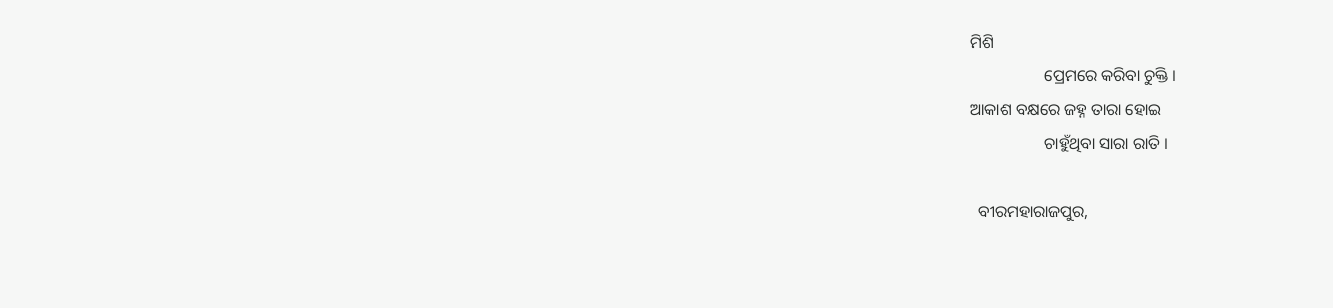ମିଶି
                  ପ୍ରେମରେ କରିବା ଚୁକ୍ତି ।
ଆକାଶ ବକ୍ଷରେ ଜହ୍ନ ତାରା ହୋଇ
                  ଚାହୁଁଥିବା ସାରା ରାତି ।

  ବୀରମହାରାଜପୁର,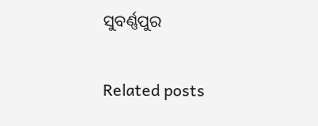ସୁବର୍ଣ୍ଣପୁର

Related posts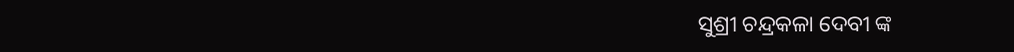ସୁଶ୍ରୀ ଚନ୍ଦ୍ରକଳା ଦେବୀ ଙ୍କ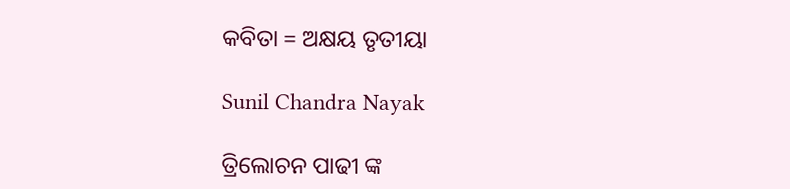କବିତା = ଅକ୍ଷୟ ତୃତୀୟା

Sunil Chandra Nayak

ତ୍ରିଲୋଚନ ପାଢୀ ଙ୍କ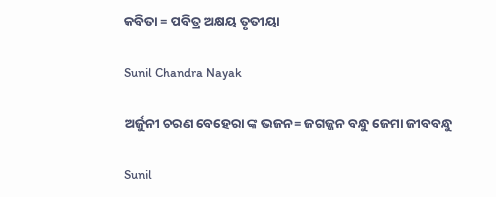କବିତା = ପବିତ୍ର ଅକ୍ଷୟ ତୃତୀୟା

Sunil Chandra Nayak

ଅର୍ଜୁନୀ ଚରଣ ବେହେରା ଙ୍କ ଭଜନ= ଜଗଜ୍ଜନ ବନ୍ଧୁ ଜେମା ଜୀବବନ୍ଧୁ

Sunil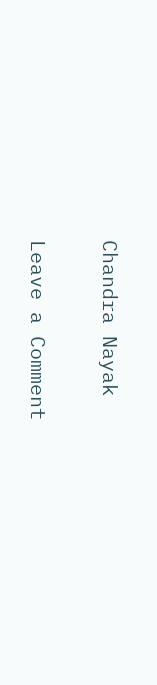Chandra Nayak

Leave a Comment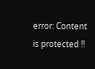error: Content is protected !!